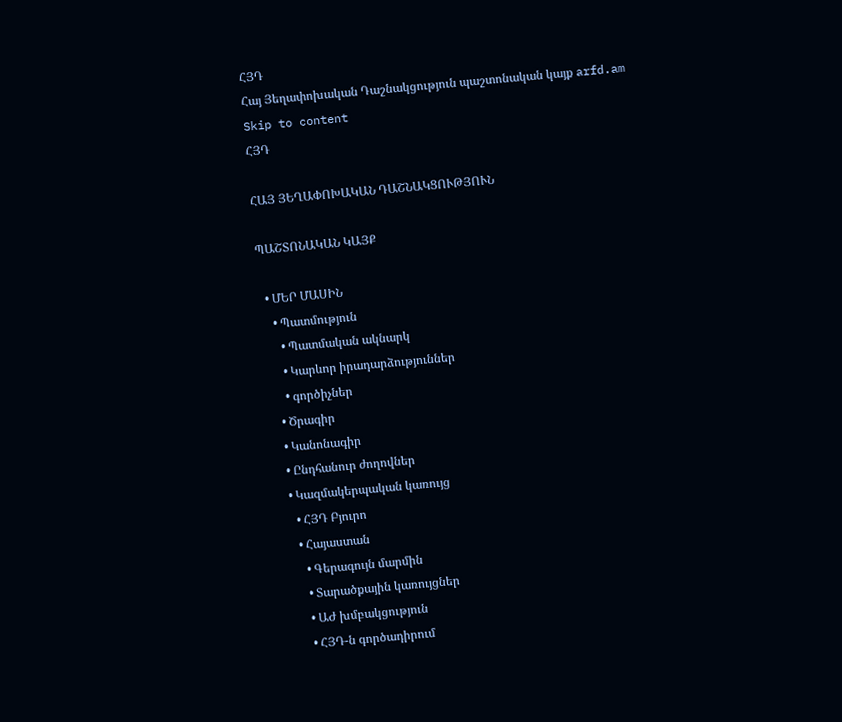ՀՅԴ
Հայ Յեղափոխական Դաշնակցություն պաշտոնական կայք arfd.am
Skip to content
ՀՅԴ

ՀԱՅ ՅԵՂԱՓՈԽԱԿԱՆ ԴԱՇՆԱԿՑՈՒԹՅՈՒՆ

ՊԱՇՏՈՆԱԿԱՆ ԿԱՅՔ

  • ՄԵՐ ՄԱՍԻՆ
    • Պատմություն
      • Պատմական ակնարկ
      • Կարևոր իրադարձություններ
      • գործիչներ
    • Ծրագիր
    • Կանոնագիր
    • Ընդհանուր ժողովներ
    • Կազմակերպական կառույց
      • ՀՅԴ Բյուրո
      • Հայաստան
        • Գերագույն մարմին
        • Տարածքային կառույցներ
        • ԱԺ խմբակցություն
        • ՀՅԴ-ն գործադիրում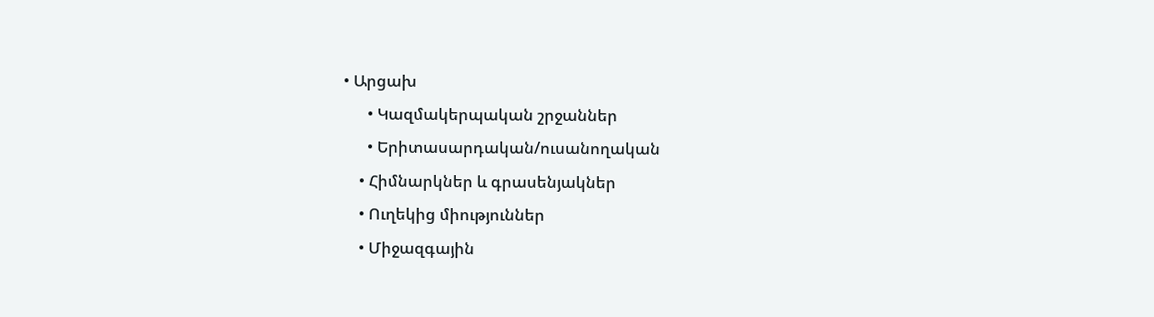• Արցախ
      • Կազմակերպական շրջաններ
      • Երիտասարդական/ուսանողական
    • Հիմնարկներ և գրասենյակներ
    • Ուղեկից միություններ
    • Միջազգային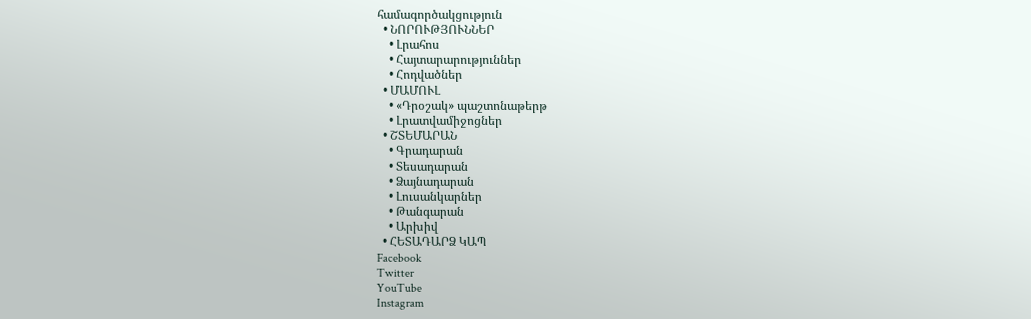համագործակցություն
  • ՆՈՐՈՒԹՅՈՒՆՆԵՐ
    • Լրահոս
    • Հայտարարություններ
    • Հոդվածներ
  • ՄԱՄՈՒԼ
    • «Դրօշակ» պաշտոնաթերթ
    • Լրատվամիջոցներ
  • ՇՏԵՄԱՐԱՆ
    • Գրադարան
    • Տեսադարան
    • Ձայնադարան
    • Լուսանկարներ
    • Թանգարան
    • Արխիվ
  • ՀԵՏԱԴԱՐՁ ԿԱՊ
Facebook
Twitter
YouTube
Instagram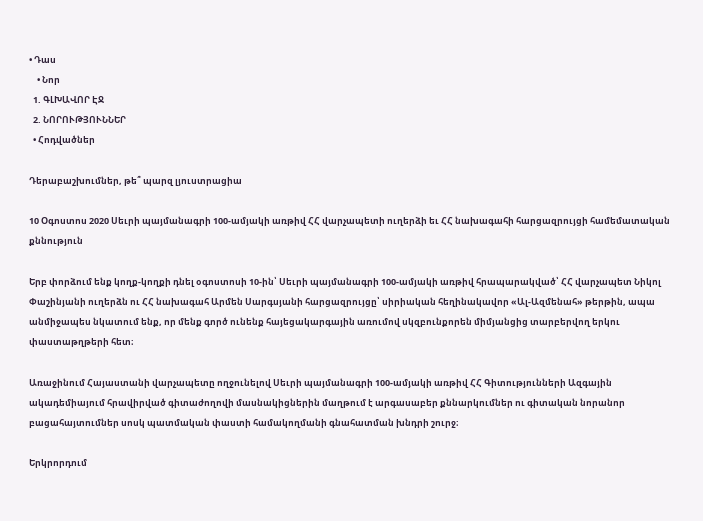• Դաս
    • Նոր
  1. ԳԼԽԱՎՈՐ ԷՋ
  2. ՆՈՐՈՒԹՅՈՒՆՆԵՐ
  • Հոդվածներ

Դերաբաշխումներ, թե՞ պարզ լյուստրացիա

10 Օգոստոս 2020 Սեւրի պայմանագրի 100-ամյակի առթիվ ՀՀ վարչապետի ուղերձի եւ ՀՀ նախագահի հարցազրույցի համեմատական քննություն

Երբ փորձում ենք կողք-կողքի դնել օգոստոսի 10-ին՝ Սեւրի պայմանագրի 100-ամյակի առթիվ հրապարակված՝ ՀՀ վարչապետ Նիկոլ Փաշինյանի ուղերձն ու ՀՀ նախագահ Արմեն Սարգսյանի հարցազրույցը՝ սիրիական հեղինակավոր «Ալ-Ազմենահ» թերթին, ապա անմիջապես նկատում ենք, որ մենք գործ ունենք հայեցակարգային առումով սկզբունքորեն միմյանցից տարբերվող երկու փաստաթղթերի հետ։

Առաջինում Հայաստանի վարչապետը ողջունելով Սեւրի պայմանագրի 100-ամյակի առթիվ ՀՀ Գիտությունների Ազգային ակադեմիայում հրավիրված գիտաժողովի մասնակիցներին մաղթում է արգասաբեր քննարկումներ ու գիտական նորանոր բացահայտումներ սոսկ պատմական փաստի համակողմանի գնահատման խնդրի շուրջ։

Երկրորդում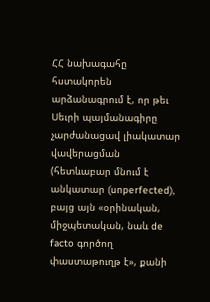ՀՀ նախագահը հստակորեն արձանագրում է, որ թեւ Սեւրի պայմանագիրը չարժանացավ լիակատար վավերացման (հետևաբար մնում է անկատար (unperfected), բայց այն «օրինական, միջպետական, նաև de facto գործող փաստաթուղթ է», քանի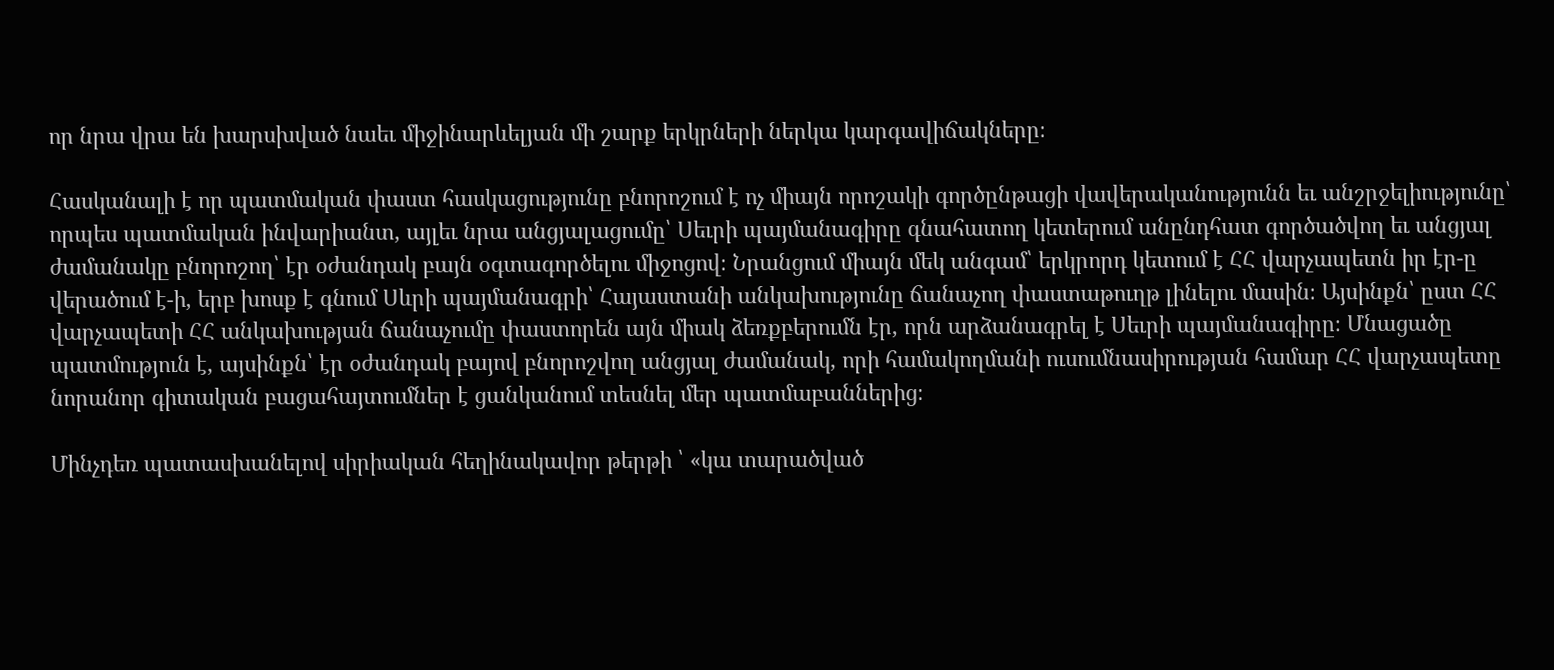որ նրա վրա են խարսխված նաեւ միջինարևելյան մի շարք երկրների ներկա կարգավիճակները։

Հասկանալի է որ պատմական փաստ հասկացությունը բնորոշում է ոչ միայն որոշակի գործընթացի վավերականությունն եւ անշրջելիությունը՝ որպես պատմական ինվարիանտ, այլեւ նրա անցյալացումը՝ Սեւրի պայմանագիրը գնահատող կետերում անընդհատ գործածվող եւ անցյալ ժամանակը բնորոշող՝ էր օժանդակ բայն օգտագործելու միջոցով։ Նրանցում միայն մեկ անգամ՝ երկրորդ կետում է ՀՀ վարչապետն իր էր-ը վերածում է-ի, երբ խոսք է գնում Սևրի պայմանագրի՝ Հայաստանի անկախությունը ճանաչող փաստաթուղթ լինելու մասին։ Այսինքն՝ ըստ ՀՀ վարչապետի ՀՀ անկախության ճանաչումը փաստորեն այն միակ ձեռքբերումն էր, որն արձանագրել է Սեւրի պայմանագիրը։ Մնացածը պատմություն է, այսինքն՝ էր օժանդակ բայով բնորոշվող անցյալ ժամանակ, որի համակողմանի ուսումնասիրության համար ՀՀ վարչապետը նորանոր գիտական բացահայտումներ է ցանկանում տեսնել մեր պատմաբաններից։

Մինչդեռ պատասխանելով սիրիական հեղինակավոր թերթի ՝ «կա տարածված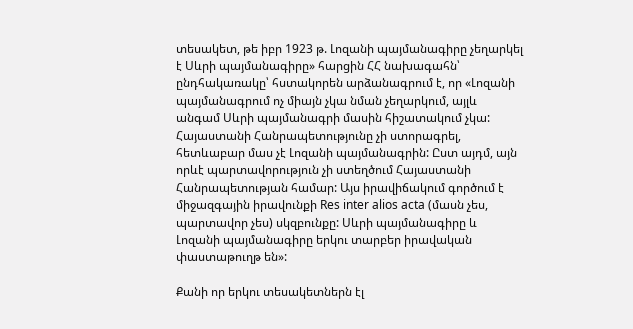տեսակետ, թե իբր 1923 թ. Լոզանի պայմանագիրը չեղարկել է Սևրի պայմանագիրը» հարցին ՀՀ նախագահն՝ ընդհակառակը՝ հստակորեն արձանագրում է, որ «Լոզանի պայմանագրում ոչ միայն չկա նման չեղարկում, այլև անգամ Սևրի պայմանագրի մասին հիշատակում չկա: Հայաստանի Հանրապետությունը չի ստորագրել, հետևաբար մաս չէ Լոզանի պայմանագրին: Ըստ այդմ, այն որևէ պարտավորություն չի ստեղծում Հայաստանի Հանրապետության համար: Այս իրավիճակում գործում է միջազգային իրավունքի Res inter alios acta (մասն չես, պարտավոր չես) սկզբունքը: Սևրի պայմանագիրը և Լոզանի պայմանագիրը երկու տարբեր իրավական փաստաթուղթ են»:

Քանի որ երկու տեսակետներն էլ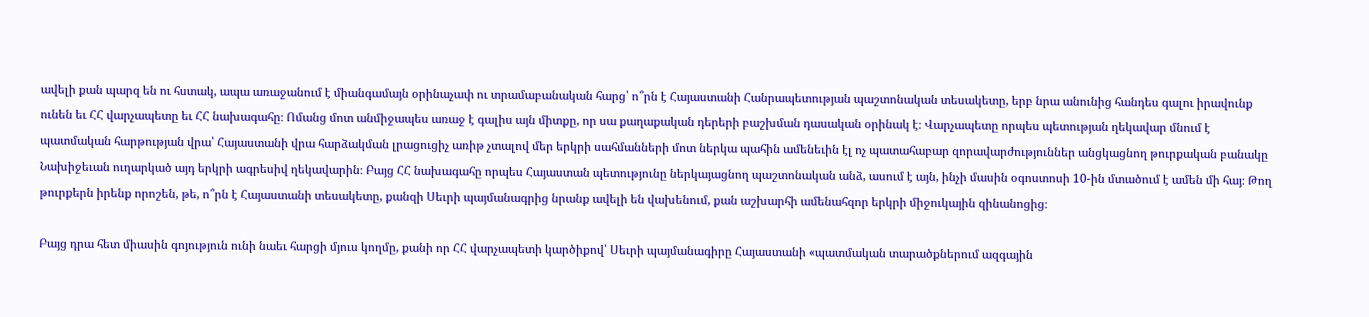ավելի քան պարզ են ու հստակ, ապա առաջանում է միանգամայն օրինաչափ ու տրամաբանական հարց՝ ո՞րն է Հայաստանի Հանրապետության պաշտոնական տեսակետը, երբ նրա անունից հանդես գալու իրավունք ունեն եւ ՀՀ վարչապետը եւ ՀՀ նախագահը։ Ոմանց մոտ անմիջապես առաջ է գալիս այն միտքը, որ սա քաղաքական դերերի բաշխման դասական օրինակ է։ Վարչապետը որպես պետության ղեկավար մնում է պատմական հարթության վրա՝ Հայաստանի վրա հարձակման լրացուցիչ առիթ չտալով մեր երկրի սահմանների մոտ ներկա պահին ամենեւին էլ ոչ պատահաբար զորավարժություններ անցկացնող թուրքական բանակը Նախիջեւան ուղարկած այդ երկրի ագրեսիվ ղեկավարին։ Բայց ՀՀ նախագահը որպես Հայաստան պետությունը ներկայացնող պաշտոնական անձ, ասում է այն, ինչի մասին օգոստոսի 10-ին մտածում է ամեն մի հայ։ Թող թուրքերն իրենք որոշեն, թե, ո՞րն է Հայաստանի տեսակետը, քանզի Սեւրի պայմանագրից նրանք ավելի են վախենում, քան աշխարհի ամենահզոր երկրի միջուկային զինանոցից։

Բայց դրա հետ միասին գոյություն ունի նաեւ հարցի մյուս կողմը, քանի որ ՀՀ վարչապետի կարծիքով՝ Սեւրի պայմանագիրը Հայաստանի «պատմական տարածքներում ազգային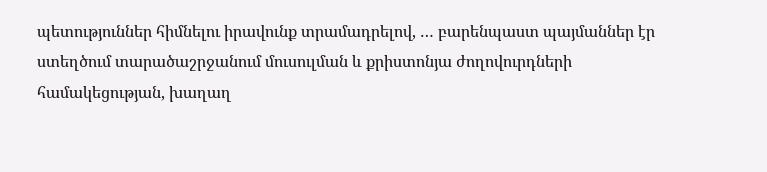պետություններ հիմնելու իրավունք տրամադրելով, … բարենպաստ պայմաններ էր ստեղծում տարածաշրջանում մուսուլման և քրիստոնյա ժողովուրդների համակեցության, խաղաղ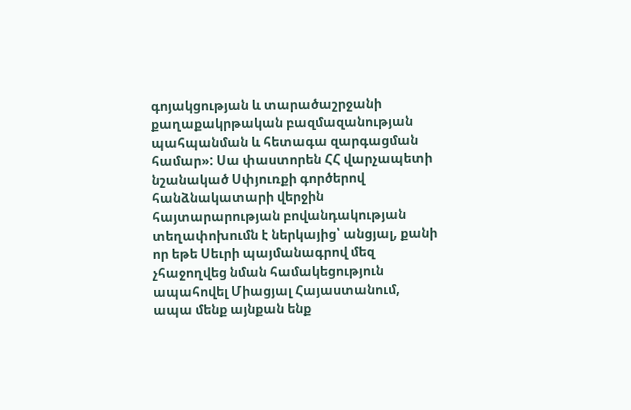գոյակցության և տարածաշրջանի քաղաքակրթական բազմազանության պահպանման և հետագա զարգացման համար»: Սա փաստորեն ՀՀ վարչապետի նշանակած Սփյուռքի գործերով հանձնակատարի վերջին հայտարարության բովանդակության տեղափոխումն է ներկայից՝ անցյալ, քանի որ եթե Սեւրի պայմանագրով մեզ չհաջողվեց նման համակեցություն ապահովել Միացյալ Հայաստանում, ապա մենք այնքան ենք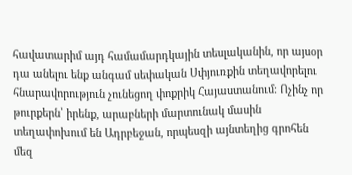հավատարիմ այդ համամարդկային տեսլականին, որ այսօր դա անելու ենք անգամ սեփական Սփյուռքին տեղավորելու հնարավորություն չունեցող փոքրիկ Հայաստանում։ Ոչինչ որ թուրքերն՝ իրենք, արաբների մարտունակ մասին տեղափոխում են Ադրբեջան, որպեսզի այնտեղից գրոհեն մեզ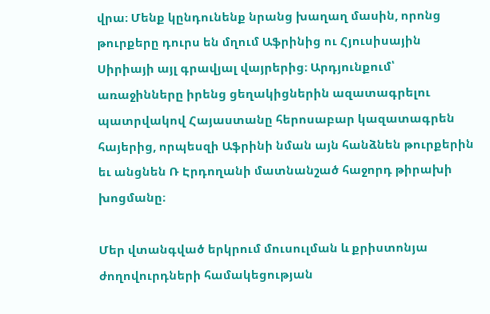վրա։ Մենք կընդունենք նրանց խաղաղ մասին, որոնց թուրքերը դուրս են մղում Աֆրինից ու Հյուսիսային Սիրիայի այլ գրավյալ վայրերից։ Արդյունքում՝ առաջինները իրենց ցեղակիցներին ազատագրելու պատրվակով Հայաստանը հերոսաբար կազատագրեն հայերից, որպեսզի Աֆրինի նման այն հանձնեն թուրքերին եւ անցնեն Ռ Էրդողանի մատնանշած հաջորդ թիրախի խոցմանը։

Մեր վտանգված երկրում մուսուլման և քրիստոնյա ժողովուրդների համակեցության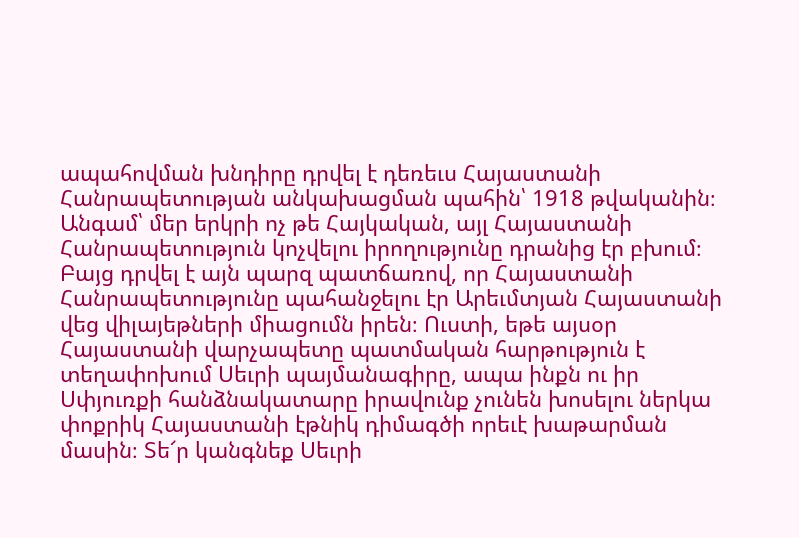ապահովման խնդիրը դրվել է դեռեւս Հայաստանի Հանրապետության անկախացման պահին՝ 1918 թվականին։ Անգամ՝ մեր երկրի ոչ թե Հայկական, այլ Հայաստանի Հանրապետություն կոչվելու իրողությունը դրանից էր բխում։ Բայց դրվել է այն պարզ պատճառով, որ Հայաստանի Հանրապետությունը պահանջելու էր Արեւմտյան Հայաստանի վեց վիլայեթների միացումն իրեն։ Ուստի, եթե այսօր Հայաստանի վարչապետը պատմական հարթություն է տեղափոխում Սեւրի պայմանագիրը, ապա ինքն ու իր Սփյուռքի հանձնակատարը իրավունք չունեն խոսելու ներկա փոքրիկ Հայաստանի էթնիկ դիմագծի որեւէ խաթարման մասին։ Տե՜ր կանգնեք Սեւրի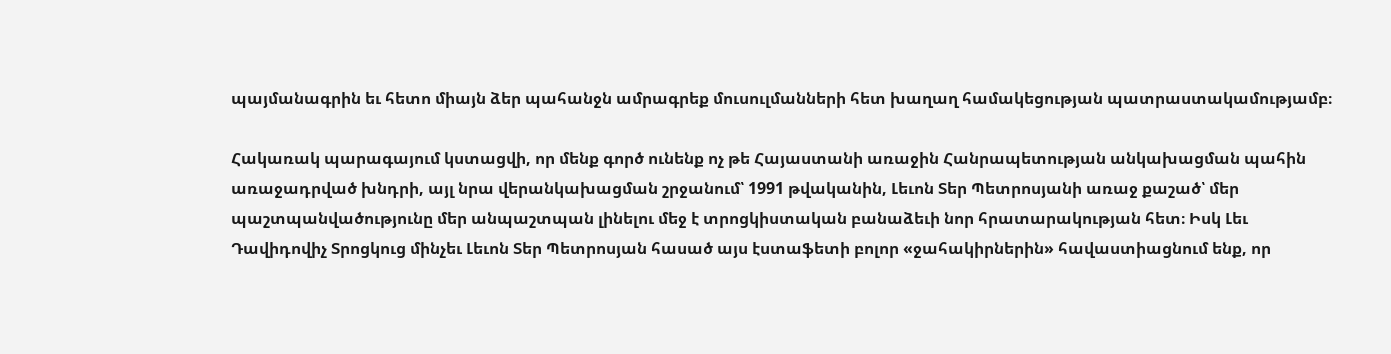պայմանագրին եւ հետո միայն ձեր պահանջն ամրագրեք մուսուլմանների հետ խաղաղ համակեցության պատրաստակամությամբ։

Հակառակ պարագայում կստացվի, որ մենք գործ ունենք ոչ թե Հայաստանի առաջին Հանրապետության անկախացման պահին առաջադրված խնդրի, այլ նրա վերանկախացման շրջանում՝ 1991 թվականին, Լեւոն Տեր Պետրոսյանի առաջ քաշած՝ մեր պաշտպանվածությունը մեր անպաշտպան լինելու մեջ է տրոցկիստական բանաձեւի նոր հրատարակության հետ։ Իսկ Լեւ Դավիդովիչ Տրոցկուց մինչեւ Լեւոն Տեր Պետրոսյան հասած այս էստաֆետի բոլոր «ջահակիրներին» հավաստիացնում ենք, որ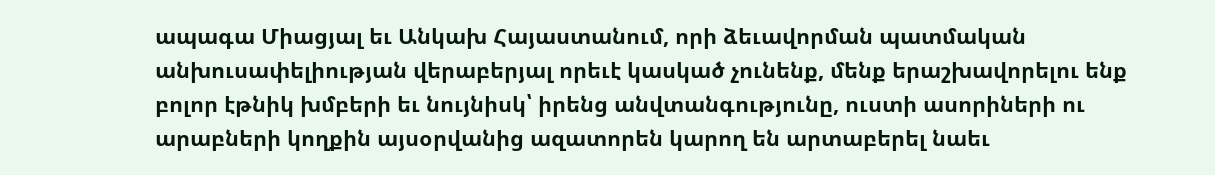ապագա Միացյալ եւ Անկախ Հայաստանում, որի ձեւավորման պատմական անխուսափելիության վերաբերյալ որեւէ կասկած չունենք, մենք երաշխավորելու ենք բոլոր էթնիկ խմբերի եւ նույնիսկ՝ իրենց անվտանգությունը, ուստի ասորիների ու արաբների կողքին այսօրվանից ազատորեն կարող են արտաբերել նաեւ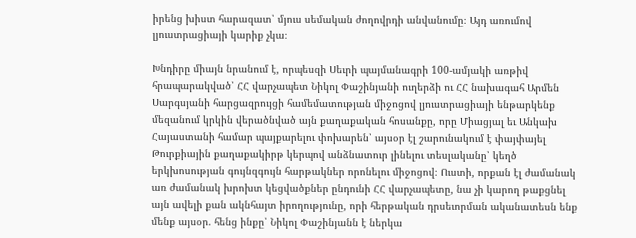իրենց խիստ հարազատ՝ մյուս սեմական ժողովրդի անվանումը։ Այդ առումով լյուստրացիայի կարիք չկա։

Խնդիրը միայն նրանում է, որպեսզի Սեւրի պայմանագրի 100-ամյակի առթիվ հրապարակված՝ ՀՀ վարչապետ Նիկոլ Փաշինյանի ուղերձի ու ՀՀ նախագահ Արմեն Սարգսյանի հարցազրույցի համեմատության միջոցով լյուստրացիայի ենթարկենք մեզանում կրկին վերածնված այն քաղաքական հոսանքը, որը Միացյալ եւ Անկախ Հայաստանի համար պայքարելու փոխարեն՝ այսօր էլ շարունակում է փայփայել Թուրքիային քաղաքակիրթ կերպով անձնատուր լինելու տեսլականը՝ կեղծ երկխոսության գույնզգույն հարթակներ որոնելու միջոցով։ Ուստի, որքան էլ ժամանակ առ ժամանակ խրոխտ կեցվածքներ ընդունի ՀՀ վարչապետը, նա չի կարող թաքցնել այն ավելի քան ակնհայտ իրողությունը, որի հերթական դրսեւորման ականատեսն ենք մենք այսօր. հենց ինքը՝ Նիկոլ Փաշինյանն է ներկա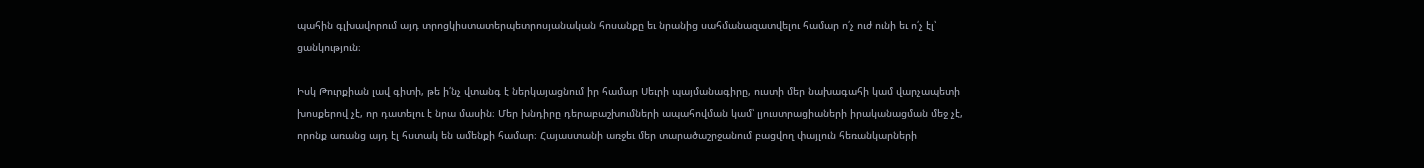պահին գլխավորում այդ տրոցկիստատերպետրոսյանական հոսանքը եւ նրանից սահմանազատվելու համար ո՛չ ուժ ունի եւ ո՛չ էլ՝ ցանկություն։

Իսկ Թուրքիան լավ գիտի, թե ի՛նչ վտանգ է ներկայացնում իր համար Սեւրի պայմանագիրը, ուստի մեր նախագահի կամ վարչապետի խոսքերով չէ, որ դատելու է նրա մասին։ Մեր խնդիրը դերաբաշխումների ապահովման կամ՝ լյուստրացիաների իրականացման մեջ չէ, որոնք առանց այդ էլ հստակ են ամենքի համար։ Հայաստանի առջեւ մեր տարածաշրջանում բացվող փայլուն հեռանկարների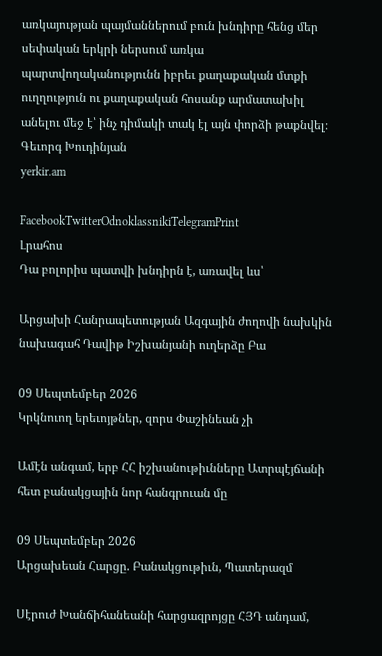առկայության պայմաններում բուն խնդիրը հենց մեր սեփական երկրի ներսում առկա պարտվողականությունն իբրեւ քաղաքական մտքի ուղղություն ու քաղաքական հոսանք արմատախիլ անելու մեջ է՝ ինչ դիմակի տակ էլ այն փորձի թաքնվել։
Գեւորգ Խուդինյան
yerkir.am

FacebookTwitterOdnoklassnikiTelegramPrint
Լրահոս
Դա բոլորիս պատվի խնդիրն է, առավել ևս՝

Արցախի Հանրապետության Ազգային ժողովի նախկին նախագահ Դավիթ Իշխանյանի ուղերձը Բա

09 Սեպտեմբեր 2026
Կրկնուող երեւոյթներ, զորս Փաշինեան չի

Ամէն անգամ, երբ ՀՀ իշխանութիւնները Ատրպէյճանի հետ բանակցային նոր հանգրուան մը

09 Սեպտեմբեր 2026
Արցախեան Հարցը. Բանակցութիւն, Պատերազմ

Սէրուժ Խանճիհանեանի հարցազրոյցը ՀՅԴ անդամ,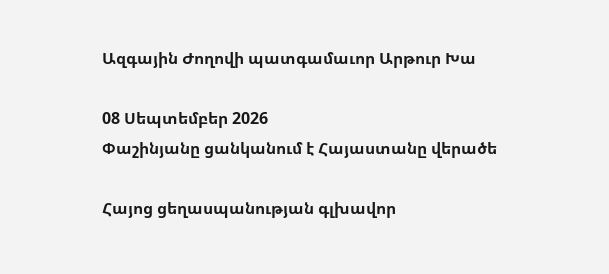Ազգային Ժողովի պատգամաւոր Արթուր Խա

08 Սեպտեմբեր 2026
Փաշինյանը ցանկանում է Հայաստանը վերածե

Հայոց ցեղասպանության գլխավոր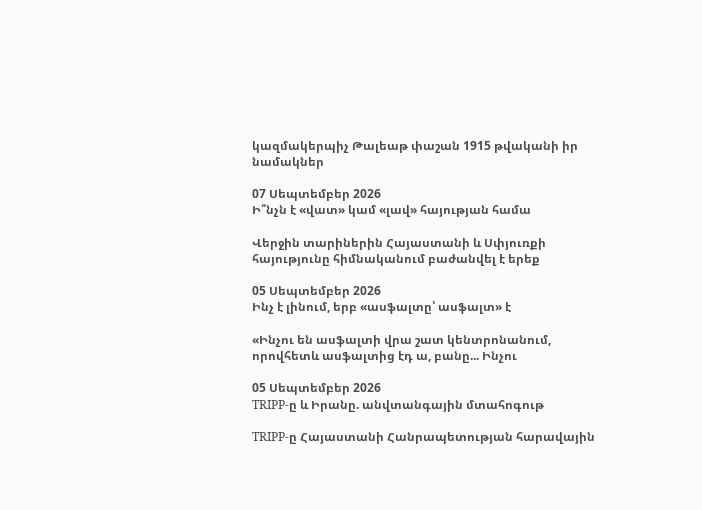կազմակերպիչ Թալեաթ փաշան 1915 թվականի իր նամակներ

07 Սեպտեմբեր 2026
Ի՞նչն է «վատ» կամ «լավ» հայության համա

Վերջին տարիներին Հայաստանի և Սփյուռքի հայությունը հիմնականում բաժանվել է երեք

05 Սեպտեմբեր 2026
Ինչ է լինում, երբ «ասֆալտը՝ ասֆալտ» է

«Ինչու են ասֆալտի վրա շատ կենտրոնանում, որովհետև ասֆալտից էդ ա, բանը... Ինչու

05 Սեպտեմբեր 2026
TRIPP-ը և Իրանը. անվտանգային մտահոգութ

TRIPP-ը Հայաստանի Հանրապետության հարավային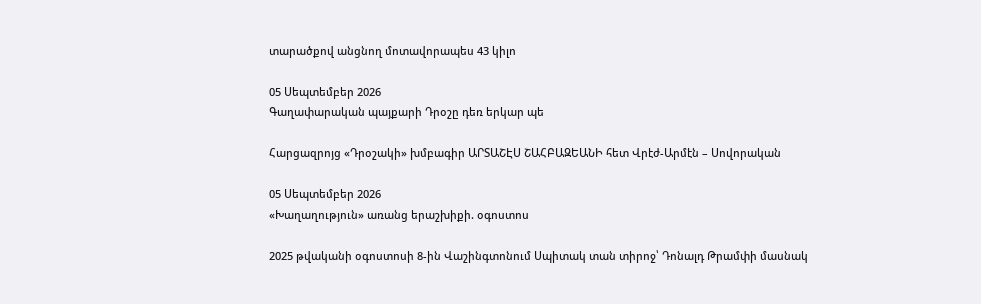տարածքով անցնող մոտավորապես 43 կիլո

05 Սեպտեմբեր 2026
Գաղափարական պայքարի Դրօշը դեռ երկար պե

Հարցազրոյց «Դրօշակի» խմբագիր ԱՐՏԱՇԷՍ ՇԱՀԲԱԶԵԱՆԻ հետ Վրէժ-Արմէն – Սովորական

05 Սեպտեմբեր 2026
«Խաղաղություն» առանց երաշխիքի. օգոստոս

2025 թվականի օգոստոսի 8-ին Վաշինգտոնում Սպիտակ տան տիրոջ՝ Դոնալդ Թրամփի մասնակ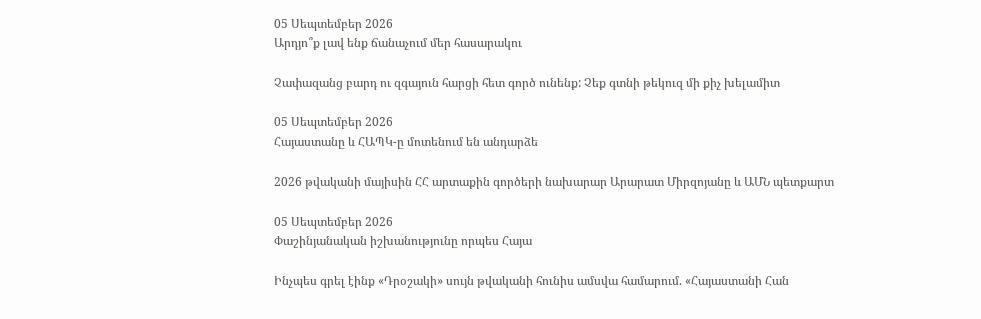05 Սեպտեմբեր 2026
Արդյո՞ք լավ ենք ճանաչում մեր հասարակու

Չափազանց բարդ ու զգայուն հարցի հետ գործ ունենք: Չեք գտնի թեկուզ մի քիչ խելամիտ

05 Սեպտեմբեր 2026
Հայաստանը և ՀԱՊԿ-ը մոտենում են անդարձե

2026 թվականի մայիսին ՀՀ արտաքին գործերի նախարար Արարատ Միրզոյանը և ԱՄՆ պետքարտ

05 Սեպտեմբեր 2026
Փաշինյանական իշխանությունը որպես Հայա

Ինչպես գրել էինք «Դրօշակի» սույն թվականի հունիս ամսվա համարում. «Հայաստանի Հան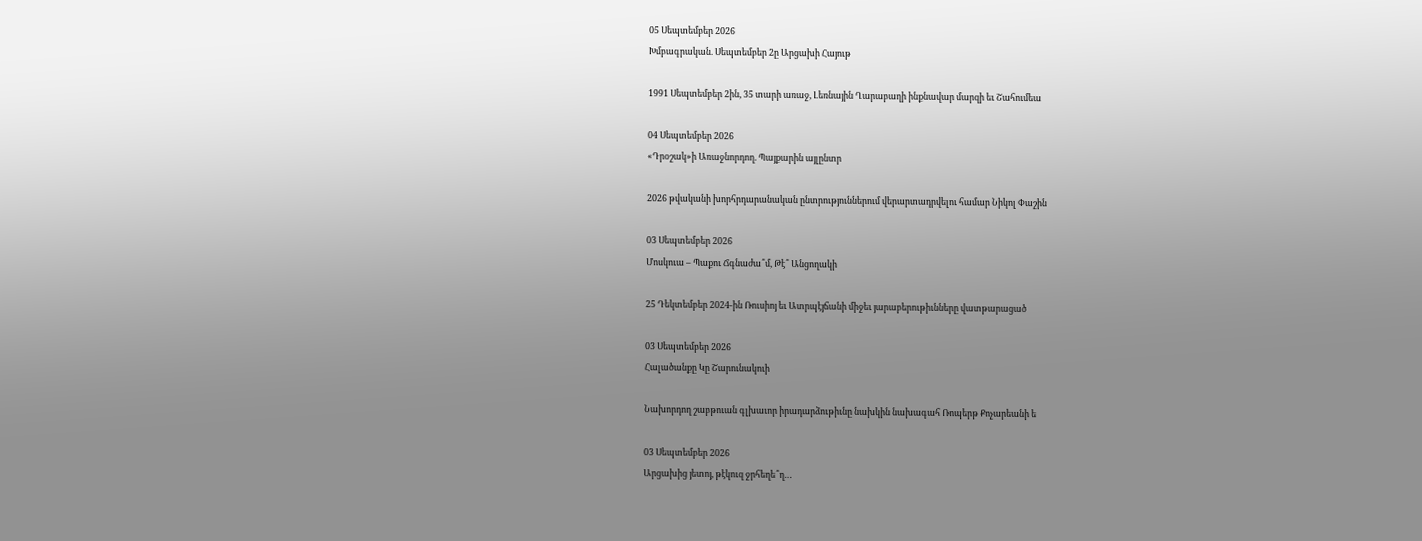05 Սեպտեմբեր 2026
Խմբագրական. Սեպտեմբեր 2ը Արցախի Հայութ

1991 Սեպտեմբեր 2ին, 35 տարի առաջ, Լեռնային Ղարաբաղի ինքնավար մարզի եւ Շահումեա

04 Սեպտեմբեր 2026
«Դրօշակ»ի Առաջնորդող. Պայքարին այլընտր

2026 թվականի խորհրդարանական ընտրություններում վերարտադրվելու համար Նիկոլ Փաշին

03 Սեպտեմբեր 2026
Մոսկուա – Պաքու Ճգնաժա՞մ, Թէ՞ Անցողակի

25 Դեկտեմբեր 2024-ին Ռուսիոյ եւ Ատրպէյճանի միջեւ յարաբերութիւնները վատթարացած

03 Սեպտեմբեր 2026
Հալածանքը Կը Շարունակուի

Նախորդող շաբթուան գլխաւոր իրադարձութիւնը նախկին նախագահ Ռոպերթ Քոչարեանի ե

03 Սեպտեմբեր 2026
Արցախից յետոյ, թէկուզ ջրհեղե՞ղ…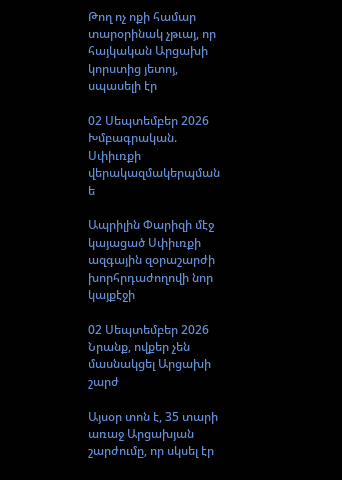Թող ոչ ոքի համար տարօրինակ չթւայ, որ հայկական Արցախի կորստից յետոյ, սպասելի էր

02 Սեպտեմբեր 2026
Խմբագրական. Սփիւռքի վերակազմակերպման ե

Ապրիլին Փարիզի մէջ կայացած Սփիւռքի ազգային զօրաշարժի խորհրդաժողովի նոր կայքէջի

02 Սեպտեմբեր 2026
Նրանք, ովքեր չեն մասնակցել Արցախի շարժ

Այսօր տոն է, 35 տարի առաջ Արցախյան շարժումը, որ սկսել էր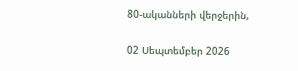80-ականների վերջերին,

02 Սեպտեմբեր 2026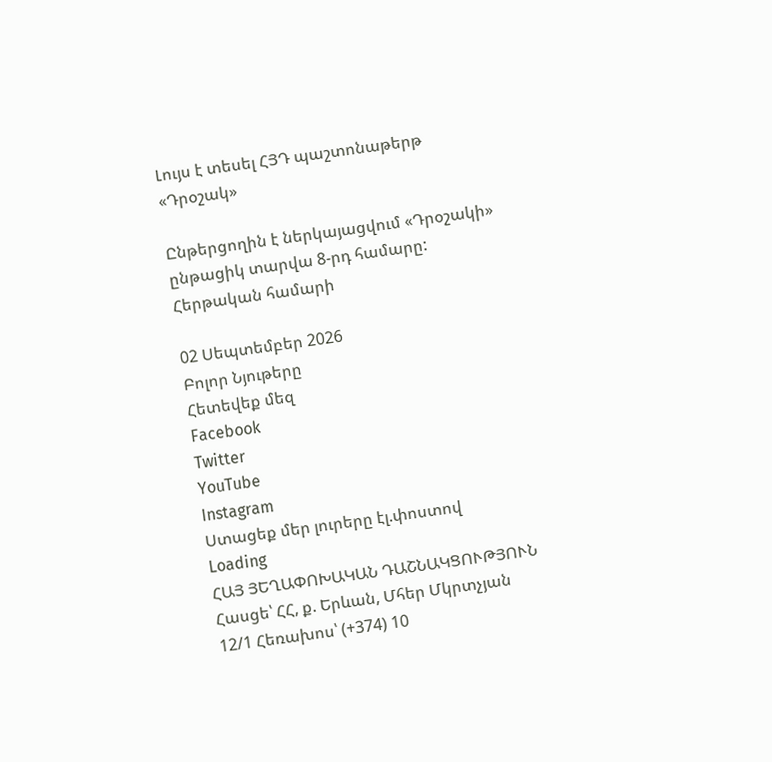Լույս է տեսել ՀՅԴ պաշտոնաթերթ «Դրօշակ»

Ընթերցողին է ներկայացվում «Դրօշակի» ընթացիկ տարվա 8-րդ համարը: Հերթական համարի

02 Սեպտեմբեր 2026
Բոլոր Նյութերը
Հետեվեք մեզ
Facebook
Twitter
YouTube
Instagram
Ստացեք մեր լուրերը էլ.փոստով
Loading
ՀԱՅ ՅԵՂԱՓՈԽԱԿԱՆ ԴԱՇՆԱԿՑՈՒԹՅՈՒՆ Հասցե՝ ՀՀ, ք. Երևան, Մհեր Մկրտչյան 12/1 Հեռախոս՝ (+374) 10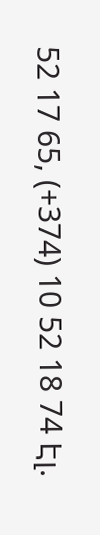52 17 65, (+374) 10 52 18 74 Էլ.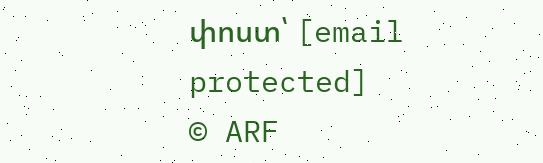փոստ՝ [email protected]
© ARF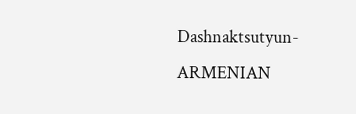Dashnaktsutyun- ARMENIAN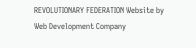REVOLUTIONARY FEDERATION Website by Web Development Company